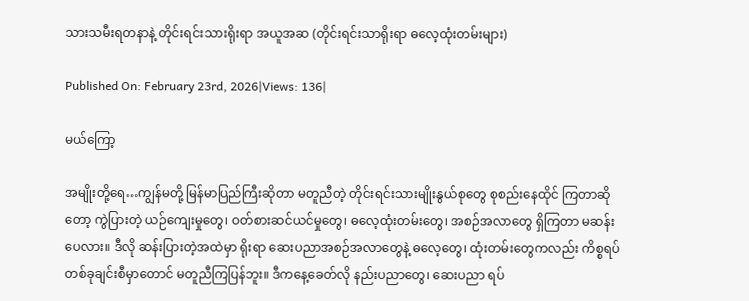သားသမီးရတနာနဲ့ တိုင်းရင်းသားရိုးရာ အယူအဆ (တိုင်းရင်းသာရိုးရာ ဓလေ့ထုံးတမ်းများ)

Published On: February 23rd, 2026|Views: 136|

မယ်ကြော့

အမျိုးတို့ရေ…ကျွန်မတို့ မြန်မာပြည်ကြီးဆိုတာ မတူညီတဲ့ တိုင်းရင်းသားမျိုးနွယ်စုတွေ စုစည်းနေထိုင် ကြတာဆိုတော့ ကွဲပြားတဲ့ ယဉ်ကျေးမှုတွေ၊ ဝတ်စားဆင်ယင်မှုတွေ၊ ဓလေ့ထုံးတမ်းတွေ၊ အစဉ်အလာတွေ ရှိကြတာ မဆန်းပေလား။ ဒီလို ဆန်းပြားတဲ့အထဲမှာ ရိုးရာ ဆေးပညာအစဉ်အလာတွေနဲ့ ဓလေ့တွေ၊ ထုံးတမ်းတွေကလည်း ကိစ္စရပ်တစ်ခုချင်းစီမှာတောင် မတူညီကြပြန်ဘူး။ ဒီကနေ့ခေတ်လို နည်းပညာတွေ၊ ဆေးပညာ ရပ်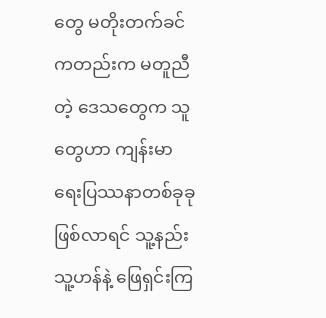တွေ မတိုးတက်ခင်ကတည်းက မတူညီတဲ့ ဒေသတွေက သူတွေဟာ ကျန်းမာရေးပြဿနာတစ်ခုခုဖြစ်လာရင် သူ့နည်း သူ့ဟန်နဲ့ ဖြေရှင်းကြ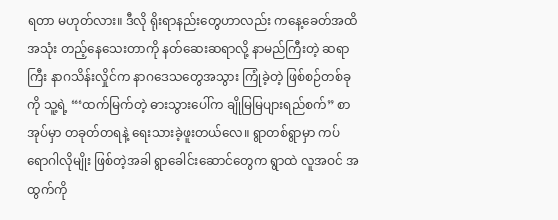ရတာ မဟုတ်လား။ ဒီလို ရိုးရာနည်းတွေဟာလည်း ကနေ့ခေတ်အထိ အသုံး တည့်နေသေးတာကို နတ်ဆေးဆရာလို့ နာမည်ကြီးတဲ့ ဆရာကြီး နာဂသိန်းလှိုင်က နာဂဒေသတွေအသွား ကြုံခဲ့တဲ့ ဖြစ်စဉ်တစ်ခုကို သူ့ရဲ့ “‘ထက်မြက်တဲ့ ဓားသွားပေါ်က ချိုမြမြပျားရည်စက်” စာအုပ်မှာ တခုတ်တရနဲ့ ရေးသားခဲ့ဖူးတယ်လေ။ ရွာတစ်ရွာမှာ ကပ်ရောဂါလိုမျိုး ဖြစ်တဲ့အခါ ရွာခေါင်းဆောင်တွေက ရွာထဲ လူအဝင် အထွက်ကို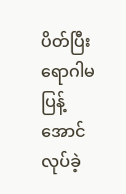ပိတ်ပြီး ရောဂါမပြန့်အောင် လုပ်ခဲ့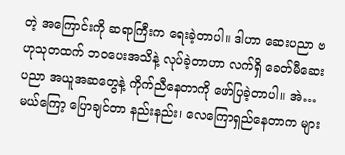တဲ့ အကြောင်းကို ဆရာကြီးက ရေးခဲ့တာပါ။ ဒါဟာ ဆေးပညာ ဗဟုသုတထက် ဘဝပေးအသိနဲ့ လုပ်ခဲ့တာဟာ လက်ရှိ ခေတ်မီဆေးပညာ အယူအဆတွေနဲ့ ကိုက်ညီနေတာကို ဖော်ပြခဲ့တာပါ။ အဲ…မယ်ကြော့ ပြောချင်တာ နည်းနည်း၊ လေကြောရှည်နေတာက များ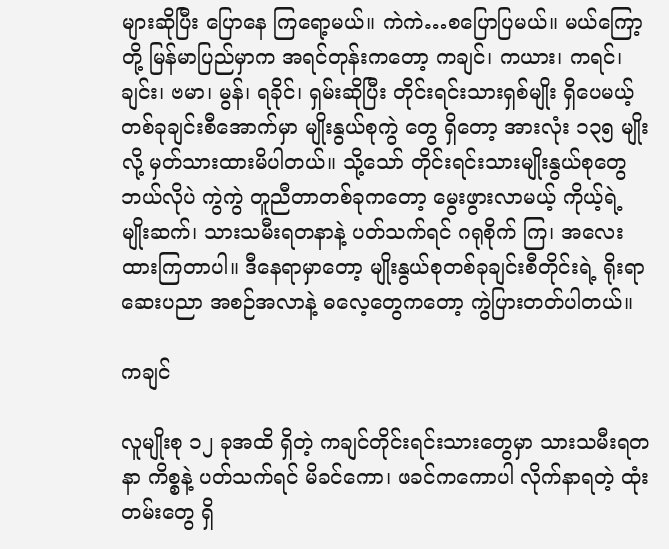များဆိုပြီး ပြောနေ ကြရော့မယ်။ ကဲကဲ…စပြောပြမယ်။ မယ်ကြော့တို့ မြန်မာပြည်မှာက အရင်တုန်းကတော့ ကချင်၊ ကယား၊ ကရင်၊ ချင်း၊ ဗမာ၊ မွန်၊ ရခိုင်၊ ရှမ်းဆိုပြီး တိုင်းရင်းသားရှစ်မျိုး ရှိပေမယ့် တစ်ခုချင်းစီအောက်မှာ မျိုးနွယ်စုကွဲ တွေ ရှိတော့ အားလုံး ၁၃၅ မျိုးလို့ မှတ်သားထားမိပါတယ်။ သို့သော် တိုင်းရင်းသားမျိုးနွယ်စုတွေ ဘယ်လိုပဲ ကွဲကွဲ တူညီတာတစ်ခုကတော့ မွေးဖွားလာမယ့် ကိုယ့်ရဲ့ မျိုးဆက်၊ သားသမီးရတနာနဲ့ ပတ်သက်ရင် ဂရုစိုက် ကြ၊ အလေးထားကြတာပါ။ ဒီနေရာမှာတော့ မျိုးနွယ်စုတစ်ခုချင်းစီတိုင်းရဲ့ ရိုးရာဆေးပညာ အစဉ်အလာနဲ့ ဓလေ့တွေကတော့ ကွဲပြားတတ်ပါတယ်။

ကချင်

လူမျိုးစု ၁၂ ခုအထိ ရှိတဲ့ ကချင်တိုင်းရင်းသားတွေမှာ သားသမီးရတနာ ကိစ္စနဲ့ ပတ်သက်ရင် မိခင်ကော၊ ဖခင်ကကောပါ လိုက်နာရတဲ့ ထုံးတမ်းတွေ ရှိ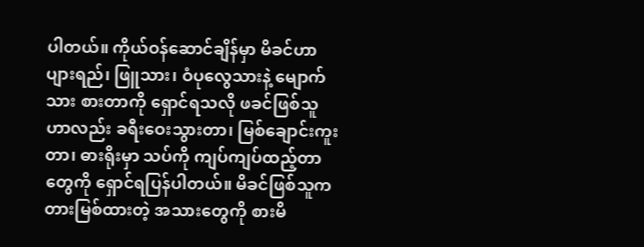ပါတယ်။ ကိုယ်ဝန်ဆောင်ချိန်မှာ မိခင်ဟာ ပျားရည်၊ ဖြူသား၊ ဝံပုလွေသားနဲ့ မျောက်သား စားတာကို ရှောင်ရသလို ဖခင်ဖြစ်သူဟာလည်း ခရီးဝေးသွားတာ၊ မြစ်ချောင်းကူးတာ၊ ဓားရိုးမှာ သပ်ကို ကျပ်ကျပ်ထည့်တာတွေကို ရှောင်ရပြန်ပါတယ်။ မိခင်ဖြစ်သူက တားမြစ်ထားတဲ့ အသားတွေကို စားမိ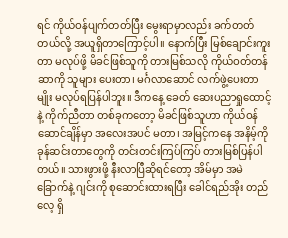ရင် ကိုယ်ဝန်ပျက်တတ်ပြီး မွေးရာမှာလည်း ခက်တတ်တယ်လို့ အယူရှိတာကြောင့်ပါ။ နောက်ပြီး မြစ်ချောင်းကူးတာ မလုပ်ဖို့ မိခင်ဖြစ်သူကို တားမြစ်သလို ကိုယ်ဝတ်တန်ဆာကို သူများ ပေးတာ၊ မင်္ဂလာဆောင် လက်ဖွဲ့ပေးတာမျိုး မလုပ်ရပြန်ပါဘူး။ ဒီကနေ့ ခေတ် ဆေးပညာရှုထောင့်နဲ့ ကိုက်ညီတာ တစ်ခုကတော့ မိခင်ဖြစ်သူဟာ ကိုယ်ဝန်ဆောင်ချိန်မှာ အလေးအပင် မတာ၊ အမြင့်ကနေ အနိမ့်ကို ခုန်ဆင်းတာတွေကို တင်းတင်းကြပ်ကြပ် တားမြစ်ပြန်ပါတယ်။ သားဖွားဖို့ နီးလာပြီဆိုရင်တော့ အိမ်မှာ အမဲခြောက်နဲ့ ဂျင်းကို စုဆောင်းထားရပြီး ခေါင်ရည်အိုး တည်လေ့ ရှိ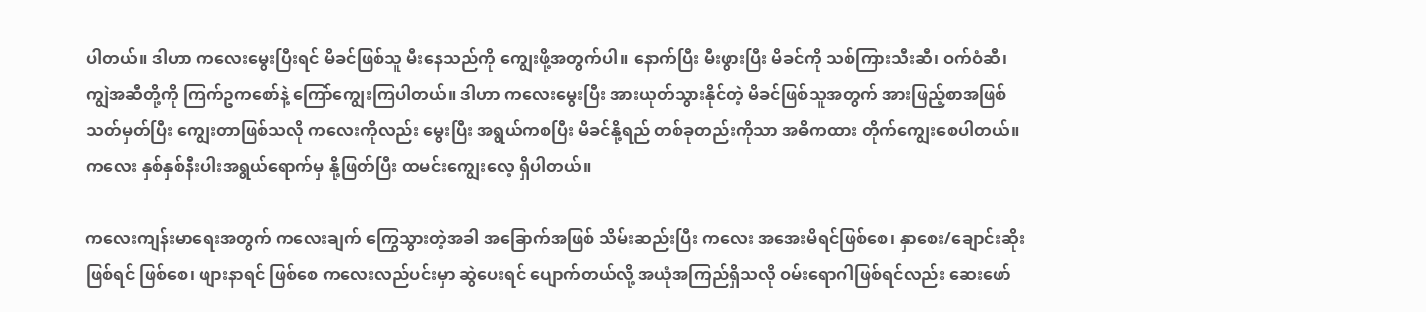ပါတယ်။ ဒါဟာ ကလေးမွေးပြီးရင် မိခင်ဖြစ်သူ မီးနေသည်ကို ကျွေးဖို့အတွက်ပါ။ နောက်ပြီး မီးဖွားပြီး မိခင်ကို သစ်ကြားသီးဆီ၊ ဝက်ဝံဆီ၊ ကျွဲအဆီတို့ကို ကြက်ဥကစော်နဲ့ ကြော်ကျွေးကြပါတယ်။ ဒါဟာ ကလေးမွေးပြီး အားယုတ်သွားနိုင်တဲ့ မိခင်ဖြစ်သူအတွက် အားဖြည့်စာအဖြစ် သတ်မှတ်ပြီး ကျွေးတာဖြစ်သလို ကလေးကိုလည်း မွေးပြီး အရွယ်ကစပြီး မိခင်နို့ရည် တစ်ခုတည်းကိုသာ အဓိကထား တိုက်ကျွေးစေပါတယ်။ ကလေး နှစ်နှစ်နီးပါးအရွယ်ရောက်မှ နို့ဖြတ်ပြီး ထမင်းကျွေးလေ့ ရှိပါတယ်။

ကလေးကျန်းမာရေးအတွက် ကလေးချက် ကြွေသွားတဲ့အခါ အခြောက်အဖြစ် သိမ်းဆည်းပြီး ကလေး အအေးမိရင်ဖြစ်စေ၊ နှာစေး/ချောင်းဆိုးဖြစ်ရင် ဖြစ်စေ၊ ဖျားနာရင် ဖြစ်စေ ကလေးလည်ပင်းမှာ ဆွဲပေးရင် ပျောက်တယ်လို့ အယုံအကြည်ရှိသလို ဝမ်းရောဂါဖြစ်ရင်လည်း ဆေးဖော်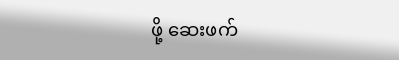ဖို့ ဆေးဖက်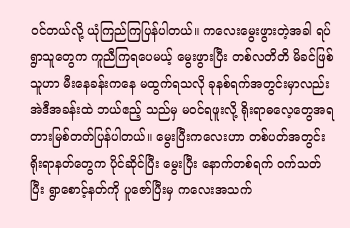ဝင်တယ်လို့ ယုံကြည်ကြပြန်ပါတယ်။ ကလေးမွေးဖွားတဲ့အခါ ရပ်ရွာသူတွေက ကူညီကြရပေမယ့် မွေးဖွားပြီး တစ်လတိတိ မိခင်ဖြစ်သူဟာ မီးနေခန်းကနေ မထွက်ရသလို ခုနစ်ရက်အတွင်းမှာလည်း အဲဒီအခန်းထဲ ဘယ်ဧည့် သည်မှ မဝင်ရဖူးလို့ ရိုးရာဓလေ့တွေအရ တားမြစ်တတ်ပြန်ပါတယ်။ မွေးပြီးကလေးဟာ တစ်ပတ်အတွင်း ရိုးရာနတ်တွေက ပိုင်ဆိုင်ပြီး မွေးပြီး နောက်တစ်ရက် ဝက်သတ်ပြီး ရွာစောင့်နတ်ကို ပူဇော်ပြီးမှ ကလေးအသက်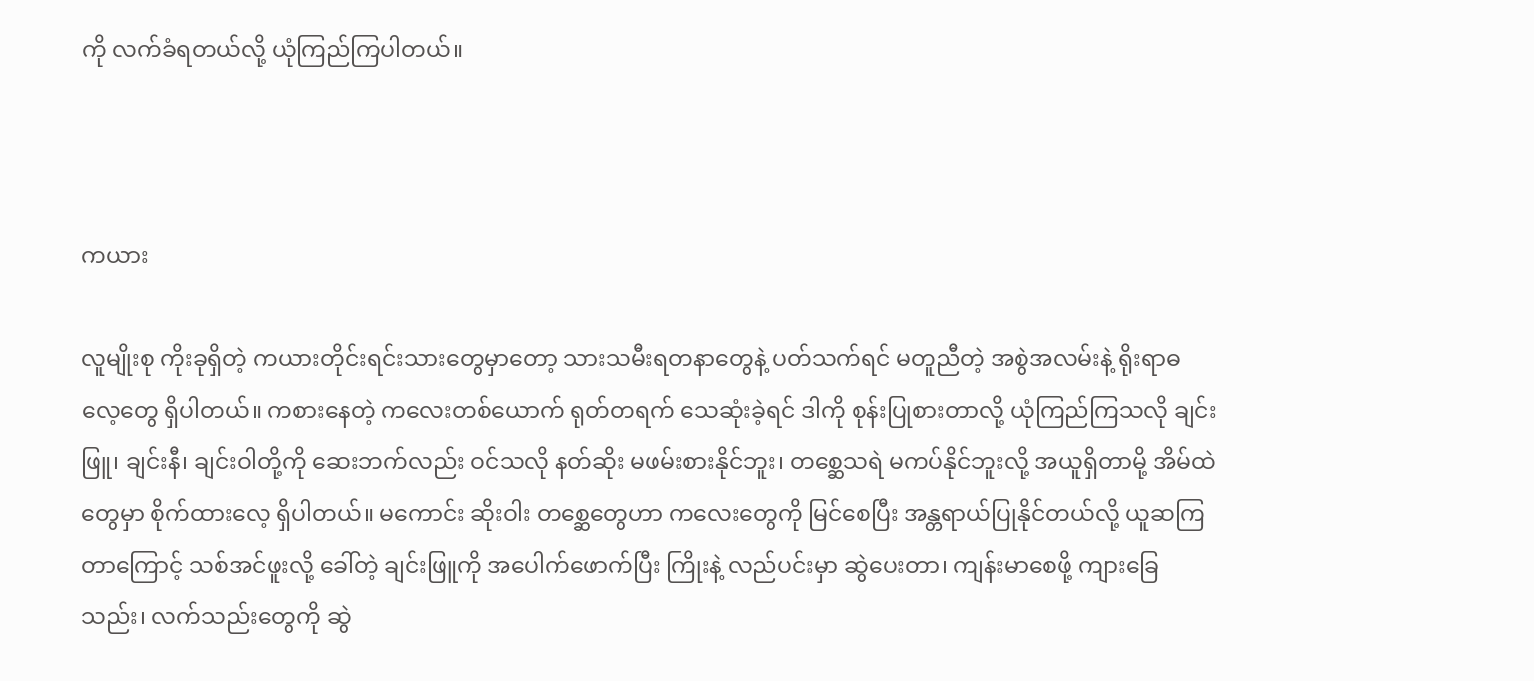ကို လက်ခံရတယ်လို့ ယုံကြည်ကြပါတယ်။



ကယား

လူမျိုးစု ကိုးခုရှိတဲ့ ကယားတိုင်းရင်းသားတွေမှာတော့ သားသမီးရတနာတွေနဲ့ ပတ်သက်ရင် မတူညီတဲ့ အစွဲအလမ်းနဲ့ ရိုးရာဓလေ့တွေ ရှိပါတယ်။ ကစားနေတဲ့ ကလေးတစ်ယောက် ရုတ်တရက် သေဆုံးခဲ့ရင် ဒါကို စုန်းပြုစားတာလို့ ယုံကြည်ကြသလို ချင်းဖြူ၊ ချင်းနီ၊ ချင်းဝါတို့ကို ဆေးဘက်လည်း ဝင်သလို နတ်ဆိုး မဖမ်းစားနိုင်ဘူး၊ တစ္ဆေသရဲ မကပ်နိုင်ဘူးလို့ အယူရှိတာမို့ အိမ်ထဲတွေမှာ စိုက်ထားလေ့ ရှိပါတယ်။ မကောင်း ဆိုးဝါး တစ္ဆေတွေဟာ ကလေးတွေကို မြင်စေပြီး အန္တရာယ်ပြုနိုင်တယ်လို့ ယူဆကြတာကြောင့် သစ်အင်ဖူးလို့ ခေါ်တဲ့ ချင်းဖြူကို အပေါက်ဖောက်ပြီး ကြိုးနဲ့ လည်ပင်းမှာ ဆွဲပေးတာ၊ ကျန်းမာစေဖို့ ကျားခြေသည်း၊ လက်သည်းတွေကို ဆွဲ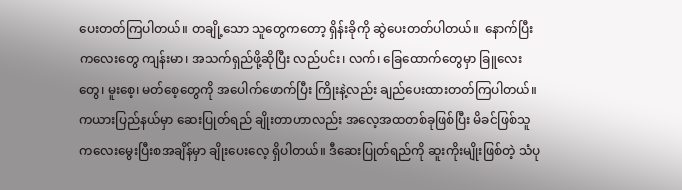ပေးတတ်ကြပါတယ်။ တချို့သော သူတွေကတော့ ရှိန်းခိုကို ဆွဲပေးတတ်ပါတယ်။  နောက်ပြီး ကလေးတွေ ကျန်းမာ၊ အသက်ရှည်ဖို့ဆိုပြီး လည်ပင်း၊ လက်၊ ခြေထောက်တွေမှာ ခြူလေးတွေ၊ မူးစေ့၊ မတ်စေ့တွေကို အပေါက်ဖောက်ပြီး ကြိုးနဲ့လည်း ချည်ပေးထားတတ်ကြပါတယ်။ ကယားပြည်နယ်မှာ ဆေးပြုတ်ရည် ချိုးတာဟာလည်း အလေ့အထတစ်ခုဖြစ်ပြီး မိခင်ဖြစ်သူ ကလေးမွေးပြီးစအချိန်မှာ ချိုးပေးလေ့ ရှိပါတယ်။ ဒီဆေးပြုတ်ရည်ကို ဆူးကိုးမျိုးဖြစ်တဲ့ သံပု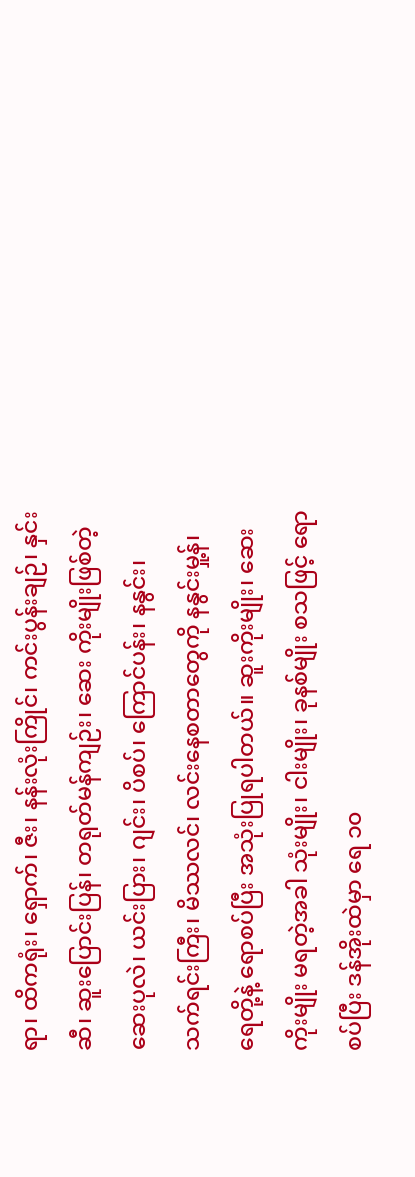ရာ၊ ထိကရုံး၊ ရှောက်၊ ဇီး၊ နန်းလုံးကြိုင်၊ ကင်းပွန်းချဉ်၊ နှင်းဆီ၊ ဆူးပြောင်းပြန်၊ တရုတ်မန်ကျဉ်း၊ ဆေး ကိုးမျိုးဖြစ်တဲ့ ဆေးပုလဲ၊ ယင်းပြား၊ ဂျင်း၊ ပိစပ်၊ ကြောင်ပန်း၊ နနွင်း၊ သက်ရင်းကြီး၊ မိဿလင်၊ လင်းနေစတာတွေကို နနွင်းမှု့န်၊ ရေတို့နဲ့ ရောစပ်ပြီး အသုံးပြုရပါတယ်။ ဆူးကိုးမျိုး၊ ဆေးကိုးမျိုး မရတဲ့အခါ သုံးမျိုး၊ ငါးမျိုး၊ ခုနစ်မျိုး စသဖြင့် ရောစပ်ပြီး ဒန်အိုးထဲမှာ ရေ ၁၀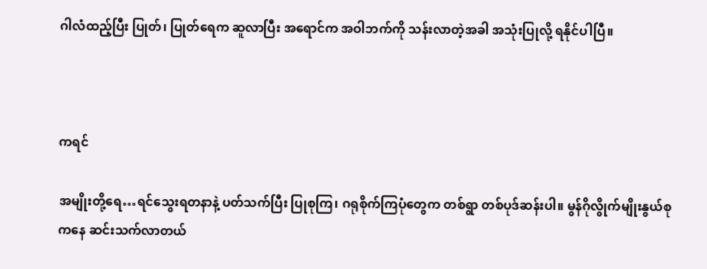ဂါလံထည့်ပြီး ပြုတ်၊ ပြုတ်ရေက ဆူလာပြီး အရောင်က အဝါဘက်ကို သန်းလာတဲ့အခါ အသုံးပြုလို့ ရနိုင်ပါပြီ။



ကရင်

အမျိုးတို့ရေ…ရင်သွေးရတနာနဲ့ ပတ်သက်ပြီး ပြုစုကြ၊ ဂရုစိုက်ကြပုံတွေက တစ်ရွာ တစ်ပုဒ်ဆန်းပါ။ မွန်ဂိုလွိုက်မျိုးနွယ်စုကနေ ဆင်းသက်လာတယ်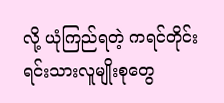လို့ ယုံကြည်ရတဲ့ ကရင်တိုင်းရင်းသားလူမျိုးစုတွေ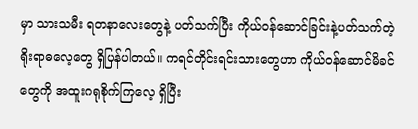မှာ သားသမီး ရတနာလေးတွေနဲ့ ပတ်သက်ပြီး ကိုယ်ဝန်ဆောင်ခြင်းနဲ့ပတ်သက်တဲ့ ရိုးရာဓလေ့တွေ ရှိပြန်ပါတယ်။ ကရင်တိုင်းရင်းသားတွေဟာ ကိုယ်ဝန်ဆောင်မိခင်တွေကို အထူးဂရုစိုက်ကြလေ့ ရှိပြီး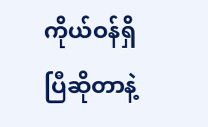ကိုယ်ဝန်ရှိပြီဆိုတာနဲ့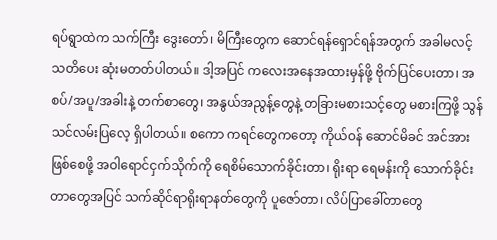ရပ်ရွာထဲက သက်ကြီး ဒွေးတော်၊ မိကြီးတွေက ဆောင်ရန်ရှောင်ရန်အတွက် အခါမလင့် သတိပေး ဆုံးမတတ်ပါတယ်။ ဒါ့အပြင် ကလေးအနေအထားမှန်ဖို့ ဗိုက်ပြင်ပေးတာ၊ အစပ်/အပူ/အခါးနဲ့ တက်စာတွေ၊ အနွယ်အညွန့်တွေနဲ့ တခြားမစားသင့်တွေ မစားကြဖို့ သွန်သင်လမ်းပြလေ့ ရှိပါတယ်။ စကော ကရင်တွေကတော့ ကိုယ်ဝန် ဆောင်မိခင် အင်အားဖြစ်စေဖို့ အဝါရောင်ငှက်သိုက်ကို ရေစိမ်သောက်ခိုင်းတာ၊ ရိုးရာ ရေမန်းကို သောက်ခိုင်း တာတွေအပြင် သက်ဆိုင်ရာရိုးရာနတ်တွေကို ပူဇော်တာ၊ လိပ်ပြာခေါ်တာတွေ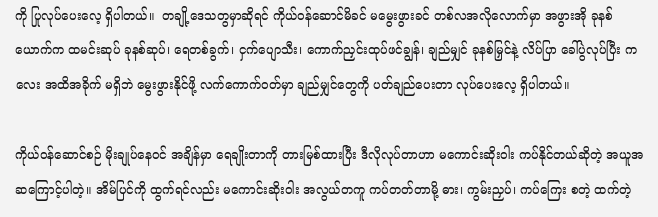ကို ပြုလုပ်ပေးလေ့ ရှိပါတယ်။  တချို့ဒေသတွမှာဆိုရင် ကိုယ်ဝန်ဆောင်မိခင် မမွေးဖွားခင် တစ်လအလိုလောက်မှာ အဖွားအို ခုနစ်ယောက်က ထမင်းဆုပ် ခုနစ်ဆုပ်၊ ရေတစ်ခွက်၊ ငှက်ပျောသီး၊ ကောက်ညှင်းထုပ်ဖင်ချွန်၊ ချည်မျှင် ခုနစ်မြှင်နဲ့ လိပ်ပြာ ခေါ်ပွဲလုပ်ပြီး ကလေး အထိအခိုက် မရှိဘဲ မွေးဖွားနိုင်ဖို့ လက်ကောက်ဝတ်မှာ ချည်မျှင်တွေကို ပတ်ချည်ပေးတာ လုပ်ပေးလေ့ ရှိပါတယ်။

ကိုယ်ဝန်ဆောင်စဉ် မိုးချုပ်နေဝင် အချိန်မှာ ရေချိုးတာကို တားမြစ်ထားပြီး ဒီလိုလုပ်တာဟာ မကောင်းဆိုးဝါး ကပ်နိုင်တယ်ဆိုတဲ့ အယူအဆကြောင့်ပါတဲ့။ အိမ်ပြင်ကို ထွက်ရင်လည်း မကောင်းဆိုးဝါး အလွယ်တကူ ကပ်တတ်တာမို့ ဓား၊ ကွမ်းညှပ်၊ ကပ်ကြေး စတဲ့ ထက်တဲ့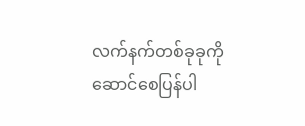လက်နက်တစ်ခုခုကို ဆောင်စေပြန်ပါ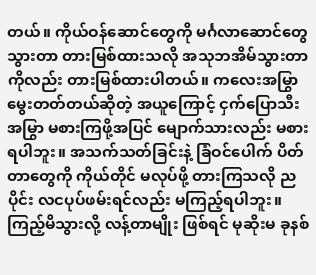တယ်။ ကိုယ်ဝန်ဆောင်တွေကို မင်္ဂလာဆောင်တွေ သွားတာ တားမြစ်ထားသလို အသုဘအိမ်သွားတာကိုလည်း တားမြစ်ထားပါတယ်။ ကလေးအမြွာ မွေးတတ်တယ်ဆိုတဲ့ အယူကြောင့် ငှက်ပြောသီးအမြွာ မစားကြဖို့အပြင် မျောက်သားလည်း မစားရပါဘူး။ အသက်သတ်ခြင်းနဲ့ ခြံဝင်ပေါက် ပိတ်တာတွေကို ကိုယ်တိုင် မလုပ်ဖို့ တားကြသလို ညပိုင်း လငပုပ်ဖမ်းရင်လည်း မကြည့်ရပါဘူး။ ကြည့်မိသွားလို့ လန့်တာမျိုး ဖြစ်ရင် မုဆိုးမ ခုနစ်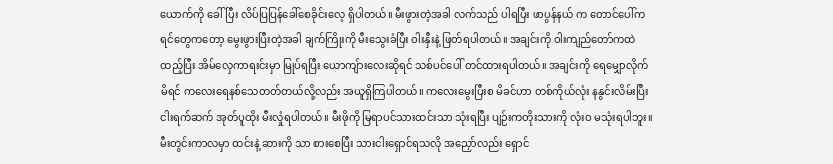ယောက်ကို ခေါ်ပြီး လိပ်ပြပြန်ခေါ်စေခိုင်းလေ့ ရှိပါတယ်။ မီးဖွားတဲ့အခါ လက်သည် ပါရပြီး ဖာပွန်နယ် က တောင်ပေါ်ကရင်တွေကတော့ မွေးဖွားပြီးတဲ့အခါ ချက်ကြိုးကို မီးသွေးခံပြီး ဝါးနှီးနဲ့ ဖြတ်ရပါတယ်။ အချင်းကို ဝါးကျည်တော်ကထဲ ထည့်ပြီး အိမ်လှေကာရးင်းမှာ မြုပ်ရပြီး ယောကျ်ားလေးဆိုရင် သစ်ပင်ပေါ် တင်ထားရပါတယ်။ အချင်းကို ရေမျှောလိုက်မိရင် ကလေးရေနစ်သေတတ်တယ်လို့လည်း အယူရှိကြပါတယ်။ ကလေးမွေးပြီးစ မိခင်ဟာ တစ်ကိုယ်လုံး နနွင်းလိမ်းပြီး ငါးရက်ဆက် အုတ်ပူထိုး မီးလှုံရပါတယ်။ မီးဖိုကို မြရာပင်သားထင်းသာ သုံးရပြီး ပျဉ်းကတိုးသားကို လုံးဝ မသုံးရပါဘူး။ မီးတွင်းကာလမှာ ထင်းနဲ့ ဆားကို သာ စားစေပြီး သားငါးရှောင်ရသလို အညှော်လည်း ရှောင်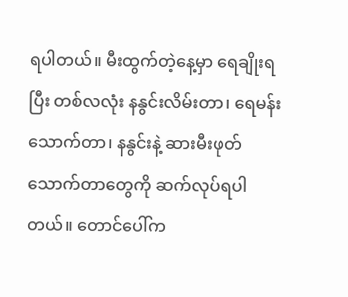ရပါတယ်။ မီးထွက်တဲ့နေ့မှာ ရေချိုးရပြီး တစ်လလုံး နနွင်းလိမ်းတာ၊ ရေမန်းသောက်တာ၊ နနွင်းနဲ့ ဆားမီးဖုတ် သောက်တာတွေကို ဆက်လုပ်ရပါတယ်။ တောင်ပေါ်က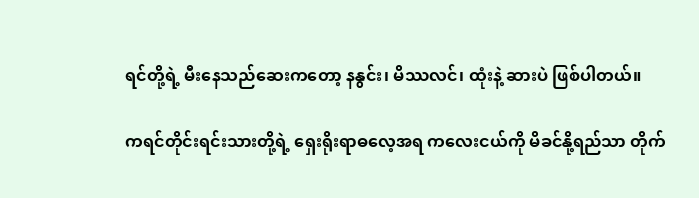ရင်တို့ရဲ့ မီးနေသည်ဆေးကတော့ နနွင်း၊ မိဿလင်၊ ထုံးနဲ့ ဆားပဲ ဖြစ်ပါတယ်။

ကရင်တိုင်းရင်းသားတို့ရဲ့ ရှေးရိုးရာဓလေ့အရ ကလေးငယ်ကို မိခင်နို့ရည်သာ တိုက်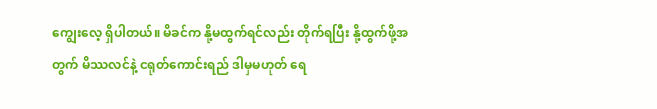ကျွေးလေ့ ရှိပါတယ်။ မိခင်က နို့မထွက်ရင်လည်း တိုက်ရပြီး နို့ထွက်ဖို့အတွက် မိဿလင်နဲ့ ငရုတ်ကောင်းရည် ဒါမှမဟုတ် ရေ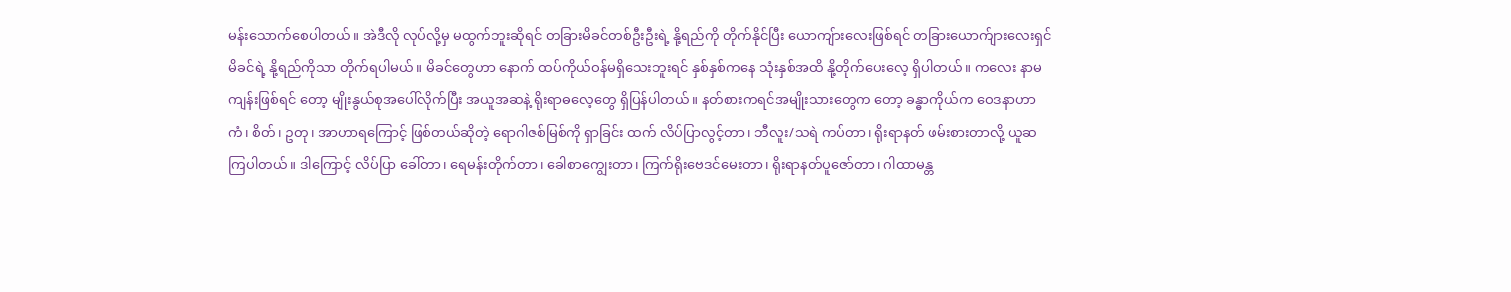မန်းသောက်စေပါတယ်။ အဲဒီလို လုပ်လို့မှ မထွက်ဘူးဆိုရင် တခြားမိခင်တစ်ဦးဦးရဲ့ နို့ရည်ကို တိုက်နိုင်ပြီး ယောကျ်ားလေးဖြစ်ရင် တခြားယောက်ျားလေးရှင် မိခင်ရဲ့ နို့ရည်ကိုသာ တိုက်ရပါမယ်။ မိခင်တွေဟာ နောက် ထပ်ကိုယ်ဝန်မရှိသေးဘူးရင် နှစ်နှစ်ကနေ သုံးနှစ်အထိ နို့တိုက်ပေးလေ့ ရှိပါတယ်။ ကလေး နာမကျန်းဖြစ်ရင် တော့ မျိုးနွယ်စုအပေါ်လိုက်ပြီး အယူအဆနဲ့ ရိုးရာဓလေ့တွေ ရှိပြန်ပါတယ်။ နတ်စားကရင်အမျိုးသားတွေက တော့ ခန္ဓာကိုယ်က ဝေဒနာဟာ ကံ၊ စိတ်၊ ဥတု၊ အာဟာရကြောင့် ဖြစ်တယ်ဆိုတဲ့ ရောဂါဇစ်မြစ်ကို ရှာခြင်း ထက် လိပ်ပြာလွင့်တာ၊ ဘီလူး/သရဲ ကပ်တာ၊ ရိုးရာနတ် ဖမ်းစားတာလို့ ယူဆကြပါတယ်။ ဒါကြောင့် လိပ်ပြာ ခေါ်တာ၊ ရေမန်းတိုက်တာ၊ ခေါစာကျွေးတာ၊ ကြက်ရိုးဗေဒင်မေးတာ၊ ရိုးရာနတ်ပူဇော်တာ၊ ဂါထာမန္တ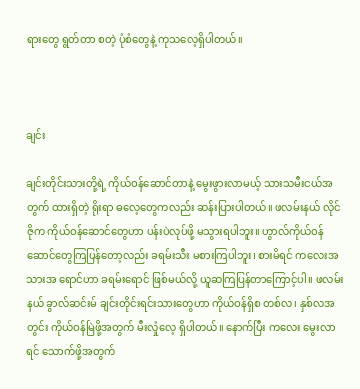ရားတွေ ရွတ်တာ စတဲ့ ပုံစံတွေနဲ့ ကုသလေ့ရှိပါတယ်။



ချင်း

ချင်းတိုင်းသားတို့ရဲ့ ကိုယ်ဝန်ဆောင်တာနဲ့ မွေးဖွားလာမယ့် သားသမီးငယ်အတွက် ထားရှိတဲ့ ရိုးရာ ဓလေ့တွေကလည်း ဆန်းပြားပါတယ်။ ဖလမ်းနယ် လိုင်ဇိုက ကိုယ်ဝန်ဆောင်တွေဟာ ပန်းပဲလုပ်ဖို့ မသွားရပါဘူး။ ဟွာလ်ကိုယ်ဝန်ဆောင်တွေကြပြန်တော့လည်း ခရမ်းသီး မစားကြပါဘူး၊ စားမိရင် ကလေးအသားအ ရောင်ဟာ ခရမ်းရောင် ဖြစ်မယ်လို့ ယူဆကြပြန်တာကြောင့်ပါ။ ဖလမ်းနယ် ခွာလ်ဆင်းမ် ချင်းတိုင်းရင်းသားတွေဟာ ကိုယ်ဝန်ရှိစ တစ်လ၊ နှစ်လအတွင်း ကိုယ်ဝန်မြဲဖို့အတွက် မီးလှုံလေ့ ရှိပါတယ်။ နောက်ပြီး ကလေး မွေးလာရင် သောက်ဖို့အတွက်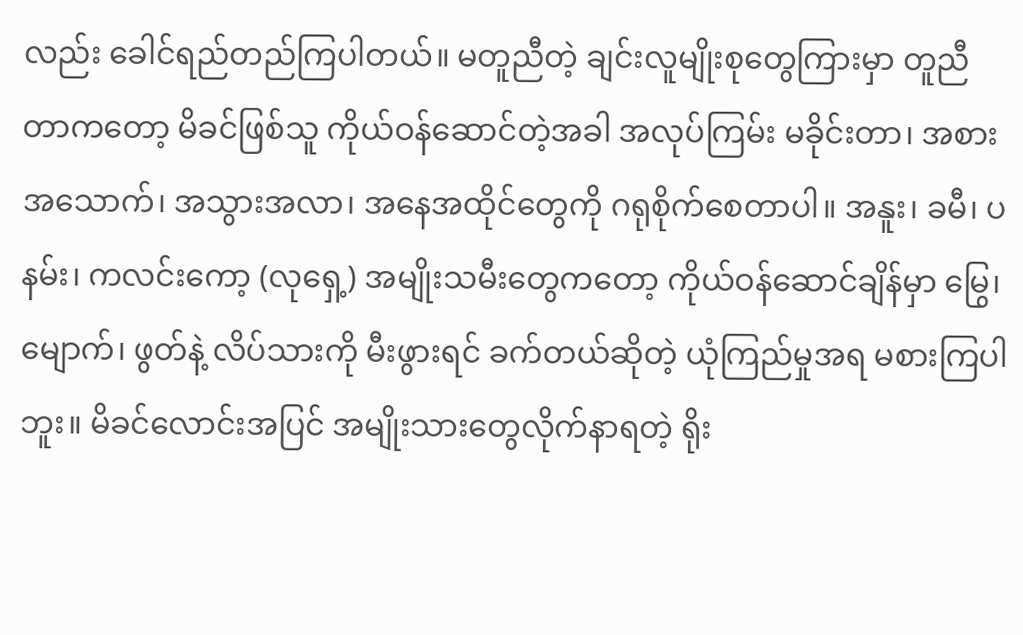လည်း ခေါင်ရည်တည်ကြပါတယ်။ မတူညီတဲ့ ချင်းလူမျိုးစုတွေကြားမှာ တူညီ တာကတော့ မိခင်ဖြစ်သူ ကိုယ်ဝန်ဆောင်တဲ့အခါ အလုပ်ကြမ်း မခိုင်းတာ၊ အစားအသောက်၊ အသွားအလာ၊ အနေအထိုင်တွေကို ဂရုစိုက်စေတာပါ။ အနူး၊ ခမီ၊ ပနမ်း၊ ကလင်းကော့ (လုရှေ့) အမျိုးသမီးတွေကတော့ ကိုယ်ဝန်ဆောင်ချိန်မှာ မြွေ၊ မျောက်၊ ဖွတ်နဲ့ လိပ်သားကို မီးဖွားရင် ခက်တယ်ဆိုတဲ့ ယုံကြည်မှုအရ မစားကြပါဘူး။ မိခင်လောင်းအပြင် အမျိုးသားတွေလိုက်နာရတဲ့ ရိုး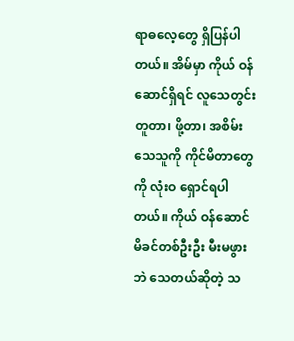ရာဓလေ့တွေ ရှိပြန်ပါတယ်။ အိမ်မှာ ကိုယ် ဝန်ဆောင်ရှိရင် လူသေတွင်းတူတာ၊ ဖို့တာ၊ အစိမ်းသေသူကို ကိုင်မိတာတွေကို လုံးဝ ရှောင်ရပါတယ်။ ကိုယ် ဝန်ဆောင်မိခင်တစ်ဦးဦး မီးမဖွားဘဲ သေတယ်ဆိုတဲ့ သ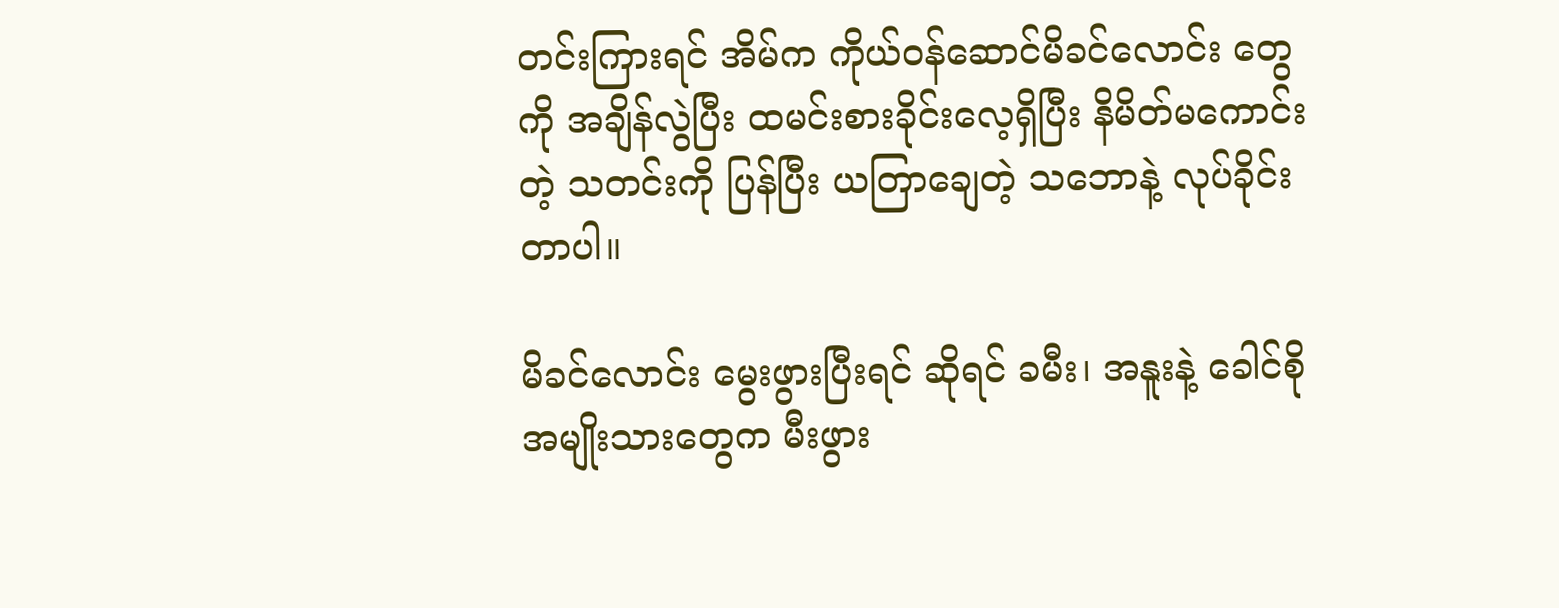တင်းကြားရင် အိမ်က ကိုယ်ဝန်ဆောင်မိခင်လောင်း တွေကို အချိန်လွဲပြီး ထမင်းစားခိုင်းလေ့ရှိပြီး နိမိတ်မကောင်းတဲ့ သတင်းကို ပြန်ပြီး ယတြာချေတဲ့ သဘောနဲ့ လုပ်ခိုင်းတာပါ။

မိခင်လောင်း မွေးဖွားပြီးရင် ဆိုရင် ခမီး၊ အနူးနဲ့ ခေါင်စို အမျိုးသားတွေက မီးဖွား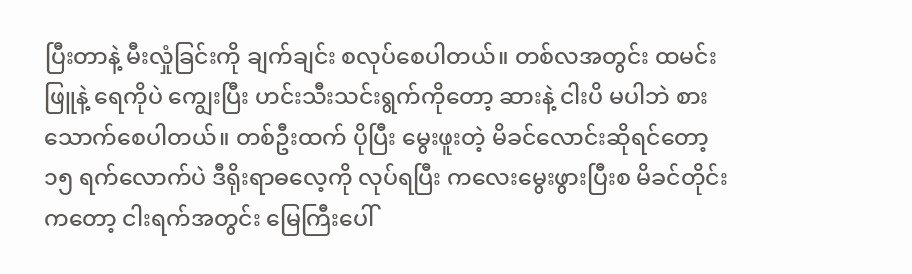ပြီးတာနဲ့ မီးလှုံခြင်းကို ချက်ချင်း စလုပ်စေပါတယ်။ တစ်လအတွင်း ထမင်းဖြူနဲ့ ရေကိုပဲ ကျွေးပြီး ဟင်းသီးသင်းရွက်ကိုတော့ ဆားနဲ့ ငါးပိ မပါဘဲ စားသောက်စေပါတယ်။ တစ်ဦးထက် ပိုပြီး မွေးဖူးတဲ့ မိခင်လောင်းဆိုရင်တော့ ၁၅ ရက်လောက်ပဲ ဒီရိုးရာဓလေ့ကို လုပ်ရပြီး ကလေးမွေးဖွားပြီးစ မိခင်တိုင်းကတော့ ငါးရက်အတွင်း မြေကြီးပေါ်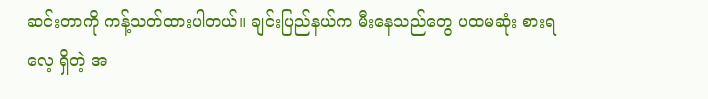ဆင်းတာကို ကန့်သတ်ထားပါတယ်။ ချင်းပြည်နယ်က မီးနေသည်တွေ ပထမဆုံး စားရလေ့ ရှိတဲ့ အ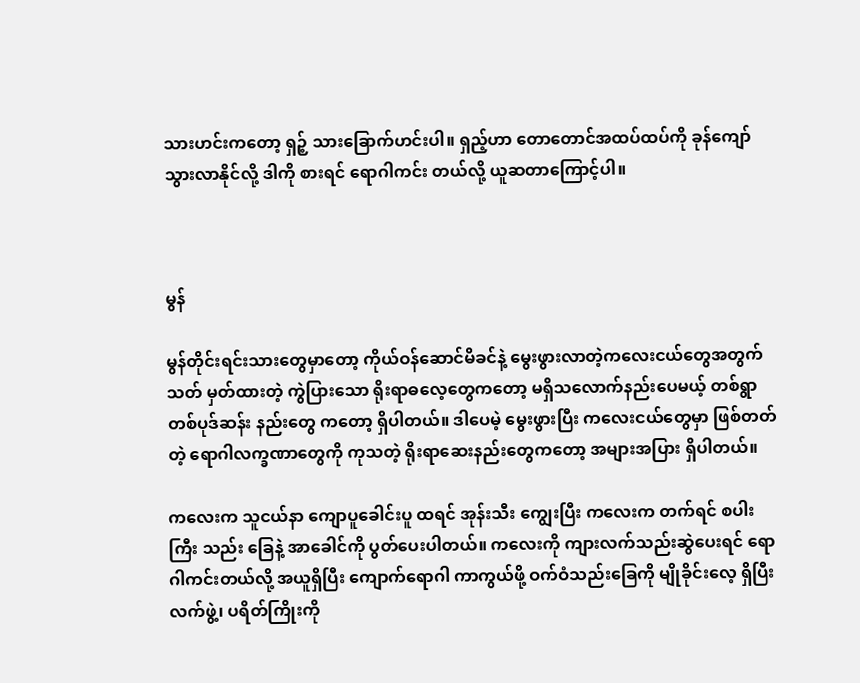သားဟင်းကတော့ ရှဉ့် သားခြောက်ဟင်းပါ။ ရှည့်ဟာ တောတောင်အထပ်ထပ်ကို ခုန်ကျော်သွားလာနိုင်လို့ ဒါကို စားရင် ရောဂါကင်း တယ်လို့ ယူဆတာကြောင့်ပါ။



မွန်

မွန်တိုင်းရင်းသားတွေမှာတော့ ကိုယ်ဝန်ဆောင်မိခင်နဲ့ မွေးဖွားလာတဲ့ကလေးငယ်တွေအတွက် သတ် မှတ်ထားတဲ့ ကွဲပြားသော ရိုးရာဓလေ့တွေကတော့ မရှိသလောက်နည်းပေမယ့် တစ်ရွာ တစ်ပုဒ်ဆန်း နည်းတွေ ကတော့ ရှိပါတယ်။ ဒါပေမဲ့ မွေးဖွားပြီး ကလေးငယ်တွေမှာ ဖြစ်တတ်တဲ့ ရောဂါလက္ခဏာတွေကို ကုသတဲ့ ရိုးရာဆေးနည်းတွေကတော့ အများအပြား ရှိပါတယ်။

ကလေးက သူငယ်နာ ကျောပူခေါင်းပူ ထရင် အုန်းသီး ကျွေးပြီး ကလေးက တက်ရင် စပါးကြီး သည်း ခြေနဲ့ အာခေါင်ကို ပွတ်ပေးပါတယ်။ ကလေးကို ကျားလက်သည်းဆွဲပေးရင် ရောဂါကင်းတယ်လို့ အယူရှိပြီး ကျောက်ရောဂါ ကာကွယ်ဖို့ ဝက်ဝံသည်းခြေကို မျိုခိုင်းလေ့ ရှိပြီး လက်ဖွဲ့၊ ပရိတ်ကြိုးကို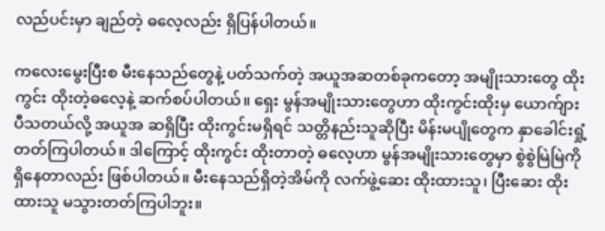လည်ပင်းမှာ ချည်တဲ့ ဓလေ့လည်း ရှိပြန်ပါတယ်။

ကလေးမွေးပြီးစ မီးနေသည်တွေနဲ့ ပတ်သက်တဲ့ အယူအဆတစ်ခုကတော့ အမျိုးသားတွေ ထိုးကွင်း ထိုးတဲ့ဓလေ့နဲ့ ဆက်စပ်ပါတယ်။ ရှေး မွန်အမျိုးသားတွေဟာ ထိုးကွင်းထိုးမှ ယောက်ျားပီသတယ်လို့ အယူအ ဆရှိပြီး ထိုးကွင်းမရှိရင် သတ္တိနည်းသူဆိုပြီး မိန်းမပျိုတွေက နှာခေါင်းရှုံ့တတ်ကြပါတယ်။ ဒါကြောင့် ထိုးကွင်း ထိုးတာတဲ့ ဓလေ့ဟာ မွန်အမျိုးသားတွေမှာ စွဲစွဲမြဲမြဲကို ရှိနေတာလည်း ဖြစ်ပါတယ်။ မီးနေသည်ရှိတဲ့အိမ်ကို လက်ဖွဲ့ဆေး ထိုးထားသူ၊ ပြီးဆေး ထိုးထားသူ မသွားတတ်ကြပါဘူး။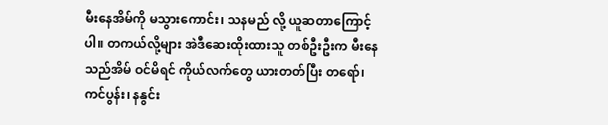မီးနေအိမ်ကို မသွားကောင်း၊ သနမည် လို့ ယူဆတာကြောင့်ပါ။ တကယ်လို့များ အဲဒီဆေးထိုးထားသူ တစ်ဦးဦးက မီးနေသည်အိမ် ဝင်မိရင် ကိုယ်လက်တွေ ယားတတ်ပြီး တရော်၊ ကင်ပွန်း၊ နနွင်း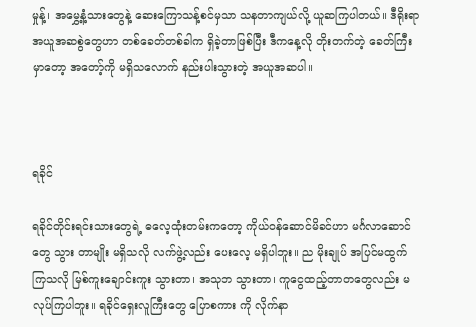မှုန့်၊ အမွှေ့နံ့သားတွေနဲ့ ဆေးကြောသန့်စင်မှသာ သနတာကျယ်လို့ ယူဆကြပါတယ်။ ဒီရိုးရာအယူအဆစွဲတွေဟာ တစ်ခေတ်တစ်ခါက ရှိခဲ့တာဖြစ်ပြီး ဒီကနေ့လို တိုးတက်တဲ့ ခေတ်ကြီးမှာတော့ အတော့်ကို မရှိသလောက် နည်းပါးသွားတဲ့ အယူအဆပါ။



ရခိုင်

ရခိုင်တိုင်းရင်းသားတွေရဲ့ ဓလေ့ထုံးတမ်းကတော့ ကိုယ်ဝန်ဆောင်မိခင်ဟာ မင်္ဂလာဆောင်တွေ သွား တာမျိုး မရှိသလို လက်ဖွဲ့လည်း ပေးလေ့ မရှိပါဘူး။ ည မိုးချုပ် အပြင်မထွက်ကြသလို မြစ်ကူးချောင်းကူး သွားတာ၊ အသုဘ သွားတာ၊ ကူငွေထည့်တာတတွေလည်း မလုပ်ကြပါဘူး။ ရခိုင်ရှေးလူကြီးတွေ ပြောစကား ကို လိုက်နာ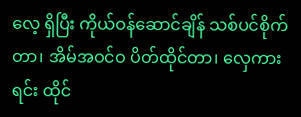လေ့ ရှိပြီး ကိုယ်ဝန်ဆောင်ချိန် သစ်ပင်စိုက်တာ၊ အိမ်အဝင်ဝ ပိတ်ထိုင်တာ၊ လှေကားရင်း ထိုင်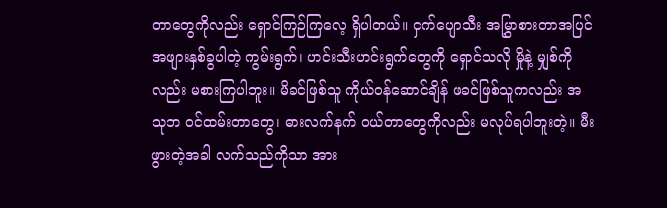တာတွေကိုလည်း ရှောင်ကြဉ်ကြလေ့ ရှိပါတယ်။ ငှက်ပျောသီး အမြွှာစားတာအပြင် အဖျားနှစ်ခွပါတဲ့ ကွမ်းရွက်၊ ဟင်းသီးဟင်းရွက်တွေကို ရှောင်သလို မှိုနဲ့ မျှစ်ကိုလည်း မစားကြပါဘူး။ မိခင်ဖြစ်သူ ကိုယ်ဝန်ဆောင်ချိန် ဖခင်ဖြစ်သူကလည်း အသုဘ ဝင်ထမ်းတာတွေ၊ ဓားလက်နက် ဝယ်တာတွေကိုလည်း မလုပ်ရပါဘူးတဲ့။ မီးဖွားတဲ့အခါ လက်သည်ကိုသာ အား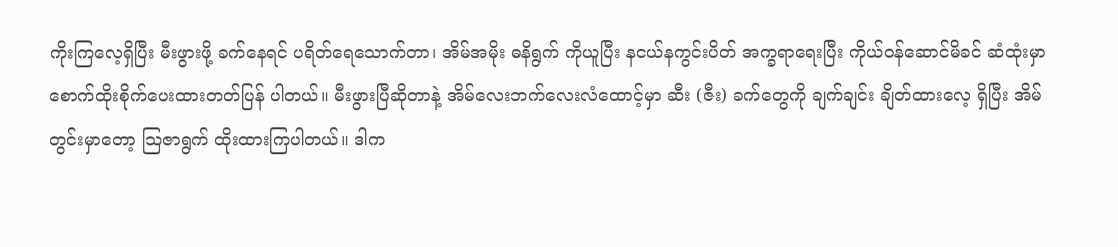ကိုးကြလေ့ရှိပြီး မီးဖွားဖို့ ခက်နေရင် ပရိတ်ရေသောက်တာ၊ အိမ်အမိုး ဓနိရွက် ကိုယူပြီး နငယ်နကွင်းပိတ် အက္ခရာရေးပြီး ကိုယ်ဝန်ဆောင်မိခင် ဆံထုံးမှာ စောက်ထိုးစိုက်ပေးထားတတ်ပြန် ပါတယ်။ မီးဖွားပြီဆိုတာနဲ့ အိမ်လေးဘက်လေးလံထောင့်မှာ ဆီး (ဇီး) ခက်တွေကို ချက်ချင်း ချိတ်ထားလေ့ ရှိပြီး အိမ်တွင်းမှာတော့ သြဇာရွက် ထိုးထားကြပါတယ်။ ဒါက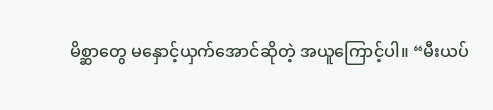မိစ္ဆာတွေ မနှောင့်ယှက်အောင်ဆိုတဲ့ အယူကြောင့်ပါ။ “မီးယပ်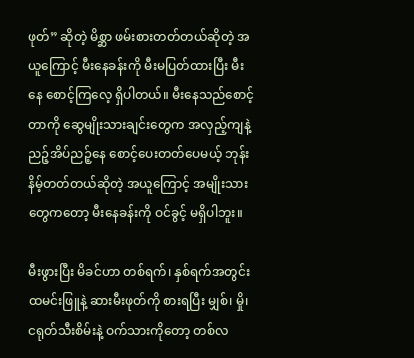ဖုတ်” ဆိုတဲ့ မိစ္ဆာ ဖမ်းစားတတ်တယ်ဆိုတဲ့ အယူကြောင့် မီးနေခန်းကို မီးမပြတ်ထားပြီး မီးနေ စောင့်ကြလေ့ ရှိပါတယ်။ မီးနေသည်စောင့်တာကို ဆွေမျိုးသားချင်းတွေက အလှည့်ကျနဲ့ ညဉ့်အိပ်ညဉ့်နေ စောင့်ပေးတတ်ပေမယ့် ဘုန်းနိမ့်တတ်တယ်ဆိုတဲ့ အယူကြောင့် အမျိုးသားတွေကတော့ မီးနေခန်းကို ဝင်ခွင့် မရှိပါဘူး။

မီးဖွားပြီး မိခင်ဟာ တစ်ရက်၊ နှစ်ရက်အတွင်း ထမင်းဖြူနဲ့ ဆားမီးဖုတ်ကို စားရပြီး မျှစ်၊ မှို၊ ငရုတ်သီးစိမ်းနဲ့ ဝက်သားကိုတော့ တစ်လ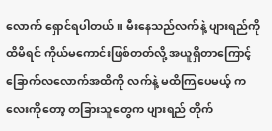လောက် ရှောင်ရပါတယ်။ မီးနေသည်လက်နဲ့ ပျားရည်ကို ထိမိရင် ကိုယ်မကောင်းဖြစ်တတ်လို့ အယူရှိတာကြောင့် ခြောက်လလောက်အထိကို လက်နဲ့ မထိကြပေမယ့် ကလေးကိုတော့ တခြားသူတွေက ပျားရည် တိုက်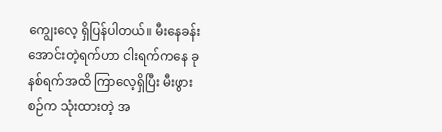ကျွေးလေ့ ရှိပြန်ပါတယ်။ မီးနေခန်းအောင်းတဲ့ရက်ဟာ ငါးရက်ကနေ ခုနစ်ရက်အထိ ကြာလေ့ရှိပြီး မီးဖွားစဉ်က သုံးထားတဲ့ အ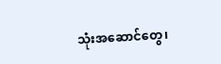သုံးအဆောင်တွေ၊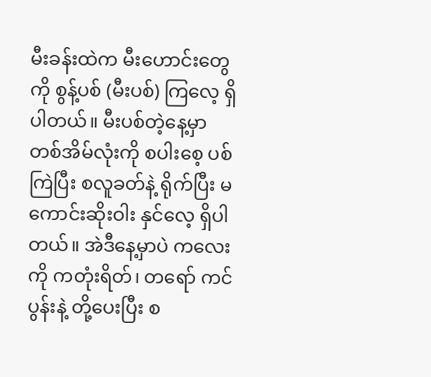မီးခန်းထဲက မီးဟောင်းတွေကို စွန့်ပစ် (မီးပစ်) ကြလေ့ ရှိပါတယ်။ မီးပစ်တဲ့နေ့မှာ တစ်အိမ်လုံးကို စပါးစေ့ ပစ်ကြဲပြီး စလူခတ်နဲ့ ရိုက်ပြီး မကောင်းဆိုးဝါး နှင်လေ့ ရှိပါတယ်။ အဲဒီနေ့မှာပဲ ကလေးကို ကတုံးရိတ်၊ တရော် ကင်ပွန်းနဲ့ တို့ပေးပြီး စ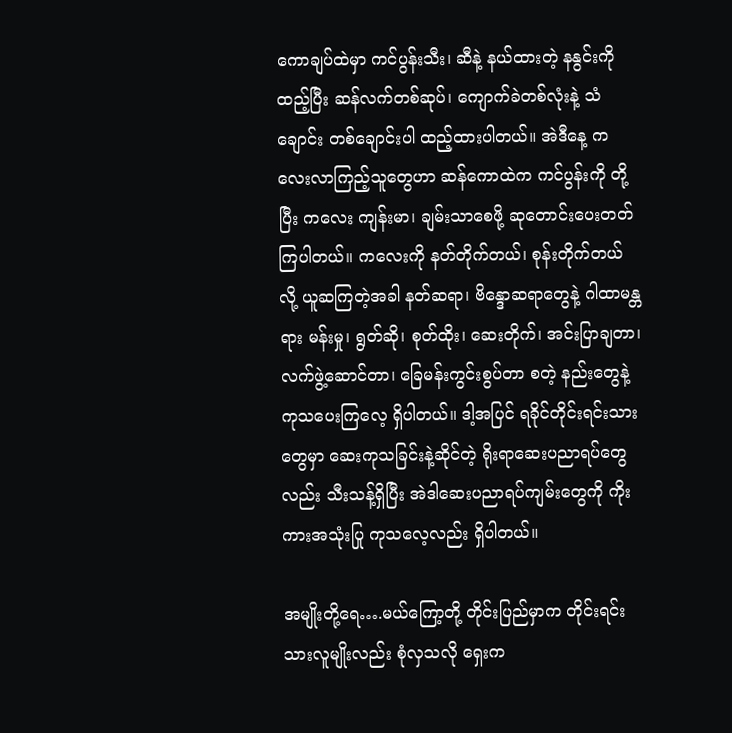ကောချပ်ထဲမှာ ကင်ပွန်းသီး၊ ဆီနဲ့ နယ်ထားတဲ့ နနွင်းကို ထည့်ပြီး ဆန်လက်တစ်ဆုပ်၊ ကျောက်ခဲတစ်လုံးနဲ့ သံချောင်း တစ်ချောင်းပါ ထည့်ထားပါတယ်။ အဲဒီနေ့ ကလေးလာကြည့်သူတွေဟာ ဆန်ကောထဲက ကင်ပွန်းကို တို့ပြီး ကလေး ကျန်းမာ၊ ချမ်းသာစေဖို့ ဆုတောင်းပေးတတ်ကြပါတယ်။ ကလေးကို နတ်တိုက်တယ်၊ စုန်းတိုက်တယ် လို့ ယူဆကြတဲ့အခါ နတ်ဆရာ၊ ဗိန္ဒောဆရာတွေနဲ့ ဂါထာမန္တရား မန်းမှု၊ ရွတ်ဆို၊ စုတ်ထိုး၊ ဆေးတိုက်၊ အင်းပြာချတာ၊ လက်ဖွဲ့ဆောင်တာ၊ ခြေမန်းကွင်းစွပ်တာ စတဲ့ နည်းတွေနဲ့ ကုသပေးကြလေ့ ရှိပါတယ်။ ဒါ့အပြင် ရခိုင်တိုင်းရင်းသားတွေမှာ ဆေးကုသခြင်းနဲ့ဆိုင်တဲ့ ရိုးရာဆေးပညာရပ်တွေလည်း သီးသန့်ရှိပြီး အဲဒါဆေးပညာရပ်ကျမ်းတွေကို ကိုးကားအသုံးပြု ကုသလေ့လည်း ရှိပါတယ်။

အမျိုးတို့ရေ….မယ်ကြော့တို့ တိုင်းပြည်မှာက တိုင်းရင်းသားလူမျိုးလည်း စုံလှသလို ရှေးက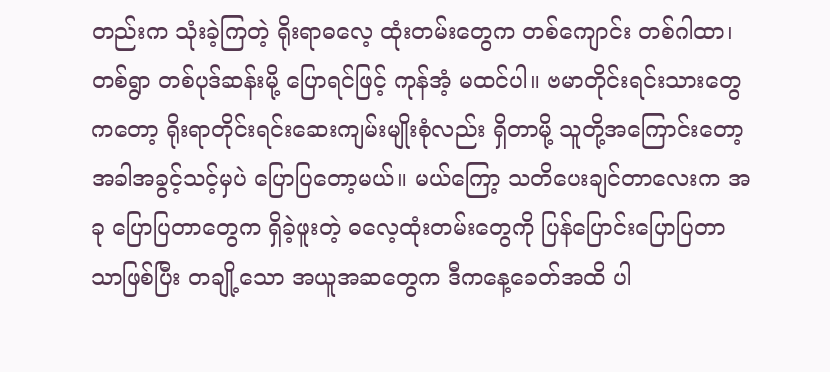တည်းက သုံးခဲ့ကြတဲ့ ရိုးရာဓလေ့ ထုံးတမ်းတွေက တစ်ကျောင်း တစ်ဂါထာ၊ တစ်ရွာ တစ်ပုဒ်ဆန်းမို့ ပြောရင်ဖြင့် ကုန်အံ့ မထင်ပါ။ ဗမာတိုင်းရင်းသားတွေကတော့ ရိုးရာတိုင်းရင်းဆေးကျမ်းမျိုးစုံလည်း ရှိတာမို့ သူတို့အကြောင်းတော့ အခါအခွင့်သင့်မှပဲ ပြောပြတော့မယ်။ မယ်ကြော့ သတိပေးချင်တာလေးက အခု ပြောပြတာတွေက ရှိခဲ့ဖူးတဲ့ ဓလေ့ထုံးတမ်းတွေကို ပြန်ပြောင်းပြောပြတာသာဖြစ်ပြီး တချို့သော အယူအဆတွေက ဒီကနေ့ခေတ်အထိ ပါ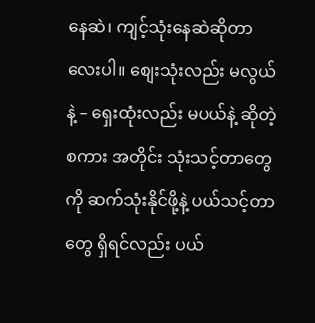နေဆဲ၊ ကျင့်သုံးနေဆဲဆိုတာလေးပါ။ စျေးသုံးလည်း မလွယ်နဲ့ – ရှေးထုံးလည်း မပယ်နဲ့ ဆိုတဲ့ စကား အတိုင်း သုံးသင့်တာတွေကို ဆက်သုံးနိုင်ဖို့နဲ့ ပယ်သင့်တာတွေ ရှိရင်လည်း ပယ်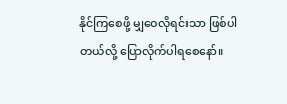နိုင်ကြစေဖို့ မျှဝေလိုရင်းသာ ဖြစ်ပါတယ်လို့ ပြောလိုက်ပါရစေနော်။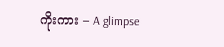ကိုးကား – A glimpse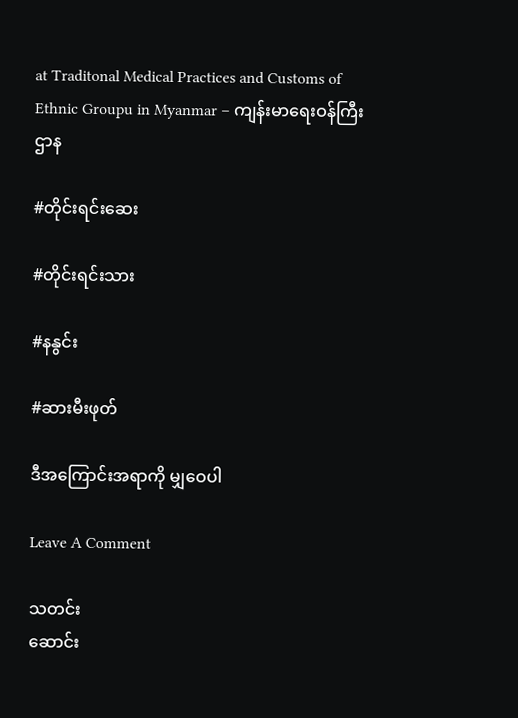at Traditonal Medical Practices and Customs of Ethnic Groupu in Myanmar – ကျန်းမာရေးဝန်ကြီးဌာန

#တိုင်းရင်းဆေး

#တိုင်းရင်းသား

#နနွင်း

#ဆားမီးဖုတ်

ဒီအကြောင်းအရာကို မျှဝေပါ

Leave A Comment

သတင်း
ဆောင်း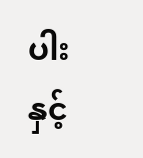ပါး နှင့်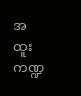အထူးကဏ္ဍ